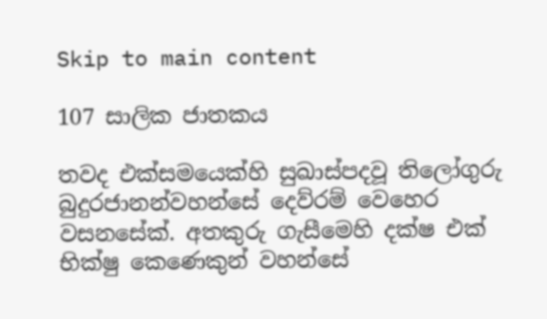Skip to main content

107 සාලික ජාතකය

තවද එක්සමයෙක්හි සුඛාස්පදවූ තිලෝගුරු බුදුරජානන්වහන්සේ දෙව්රම් වෙහෙර වසනසේක්. අතකුරු ගැසීමෙහි දක්ෂ එක් භික්ෂු කෙණෙකුන් වහන්සේ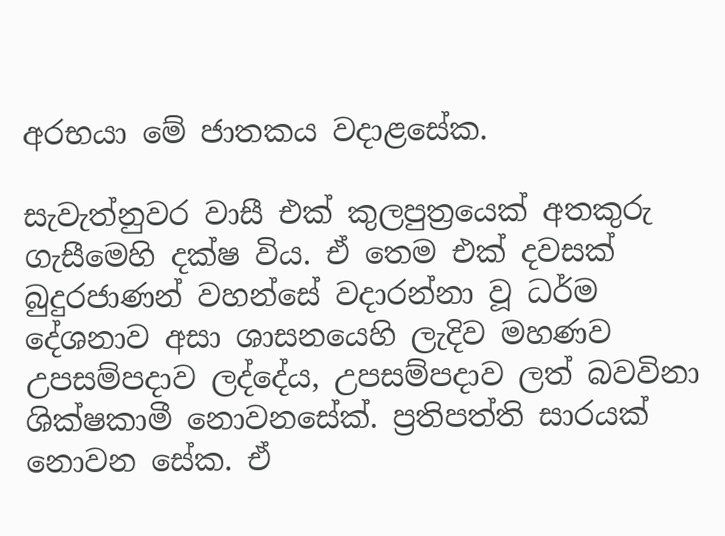අරභයා මේ ජාතකය වදාළසේක.

සැවැත්නුවර වාසී එක් කුලපුත්‍රයෙක් අතකුරු ගැසීමෙහි දක්ෂ විය. ඒ තෙම එක් දවසක් බුදුරජාණන් වහන්සේ වදාරන්නා වූ ධර්ම දේශනාව අසා ශාසනයෙහි ලැදිව මහණව උපසම්පදාව ලද්දේය, උපසම්පදාව ලත් බවවිනා ශික්ෂකාමී නොවනසේක්. ප්‍රතිපත්ති සාරයක් නොවන සේක. ඒ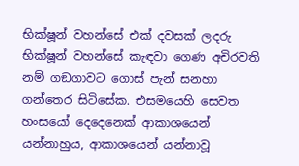භික්ෂූන් වහන්සේ එක් දවසක් ලදරු භික්ෂූන් වහන්සේ කැඳවා ගෙණ අචිරවති නම් ගඞගාවට ගොස් පැන් සනහා ගන්තෙර සිටිසේක. එසමයෙහි සෙවත හංසයෝ දෙදෙනෙක් ආකාශයෙන් යන්නාහුය, ආකාශයෙන් යන්නාවූ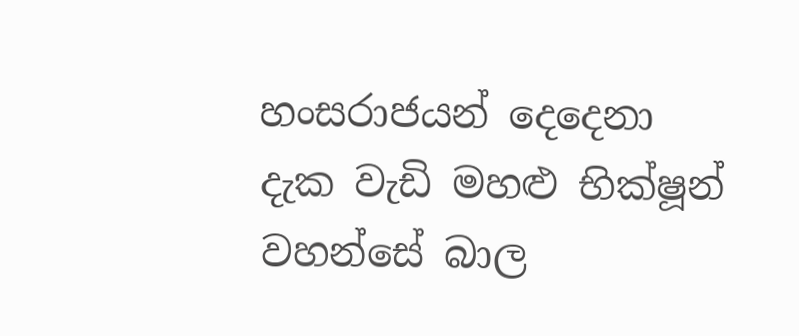හංසරාජයන් දෙදෙනා දැක වැඩි මහළු භික්ෂූන් වහන්සේ බාල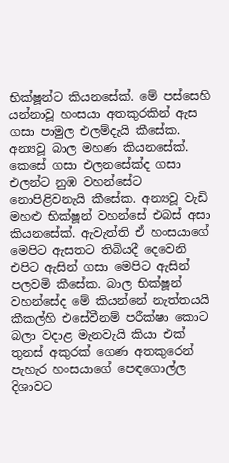භික්ෂූන්ට කියනසේක්. මේ පස්සෙහි යන්නාවූ හංසයා අතකුරකින් ඇස ගසා පාමුල එලම්දැයි කීසේක. අන්‍යවූ බාල මහණ කියනසේක්. කෙසේ ගසා එලනසේක්ද ගසා එලන්ට නුඹ වහන්සේට නොපිළිවනැයි කීසේක. අන්‍යවූ වැඩි මහළු භික්ෂූන් වහන්සේ එබස් අසා කියනසේක්. ඇවැත්ති ඒ හංසයාගේ මෙපිට ඇසතට තිබියදී දෙවෙනි එපිට ඇසින් ගසා මෙපිට ඇසින් පලවමි කීසේක. බාල භික්ෂූන් වහන්සේද මේ කියන්නේ නැත්තයයි කීකල්හි එසේවීනම් පරීක්ෂා කොට බලා වදාළ මැනවැයි කියා එක් තුනස් අකුරක් ගෙණ අතකුරෙන් පැහැර හංසයාගේ පෙඳගොල්ල දිශාවට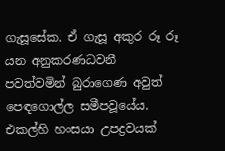ගැසූසේක. ඒ ගැසූ අකුර රූ රූ යන අනුකරණධවනී පවත්වමින් බුරාගෙණ අවුත් පෙඳගොල්ල සමීපවූයේය. එකල්හි හංසයා උපද්‍රවයක්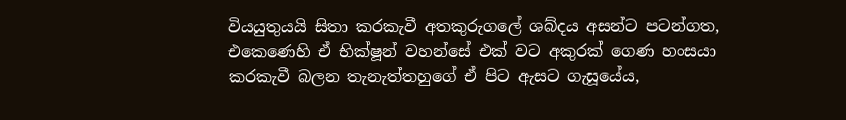වියයුතුයයි සිතා කරකැවී අතකුරුගලේ ශබ්දය අසන්ට පටන්ගත, එකෙණෙහි ඒ භික්ෂූන් වහන්සේ එක් වට අකුරක් ගෙණ හංසයා කරකැවී බලන තැනැත්තහුගේ ඒ පිට ඇසට ගැසූයේය,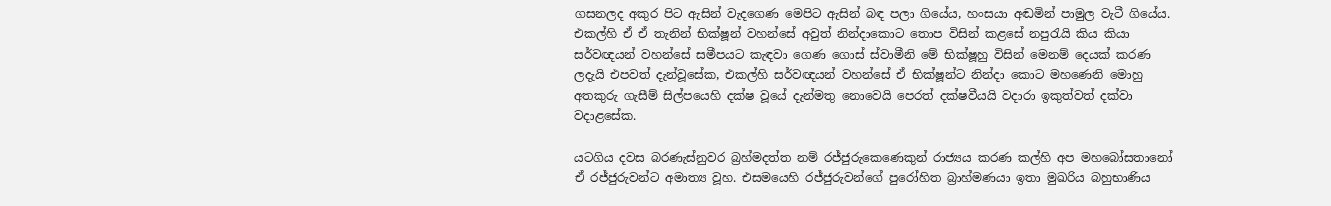ගසනලද අකුර පිට ඇසින් වැදගෙණ මෙපිට ඇසින් බඳ පලා ගියේය, හංසයා අඬමින් පාමුල වැටී ගියේය. එකල්හි ඒ ඒ තැනින් භික්ෂූන් වහන්සේ අවුත් නින්දාකොට තොප විසින් කළසේ නපුරැයි කිය කියා සර්වඥයන් වහන්සේ සමීපයට කැඳවා ගෙණ ගොස් ස්වාමීනි මේ භික්ෂූහු විසින් මෙනම් දෙයක් කරණ ලදැයි එපවත් දැන්වූසේක, එකල්හි සර්වඥයන් වහන්සේ ඒ භික්ෂූන්ට නින්දා කොට මහණෙනි මොහු අතකුරු ගැසීම් සිල්පයෙහි දක්ෂ වූයේ දැන්මතු නොවෙයි පෙරත් දක්ෂවීයයි වදාරා ඉකුත්වත් දක්වා වදාළසේක.

යටගිය දවස බරණැස්නුවර බ්‍රහ්මදත්ත නම් රජ්ජුරුකෙණෙකුන් රාජ්‍යය කරණ කල්හි අප මහබෝසතානෝ ඒ රජ්ජුරුවන්ට අමාත්‍ය වූහ. එසමයෙහි රජ්ජුරුවන්ගේ පුරෝහිත බ්‍රාහ්මණයා ඉතා මුඛරිය බහුභාණිය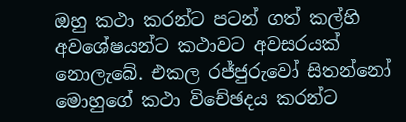ඔහු කථා කරන්ට පටන් ගත් කල්හි අවශේෂයන්ට කථාවට අවසරයක් නොලැබේ. එකල රජ්ජුරුවෝ සිතන්නෝ මොහුගේ කථා විචේඡදය කරන්ට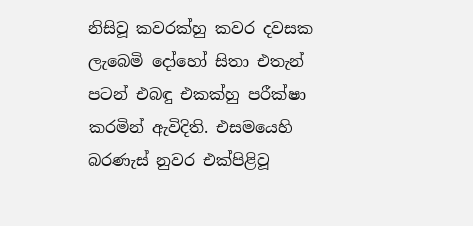නිසිවූ කවරක්හු කවර දවසක ලැබෙමි දෝහෝ සිතා එතැන් පටන් එබඳු එකක්හු පරීක්ෂා කරමින් ඇවිදිති. එසමයෙහි බරණැස් නුවර එක්පිළිවූ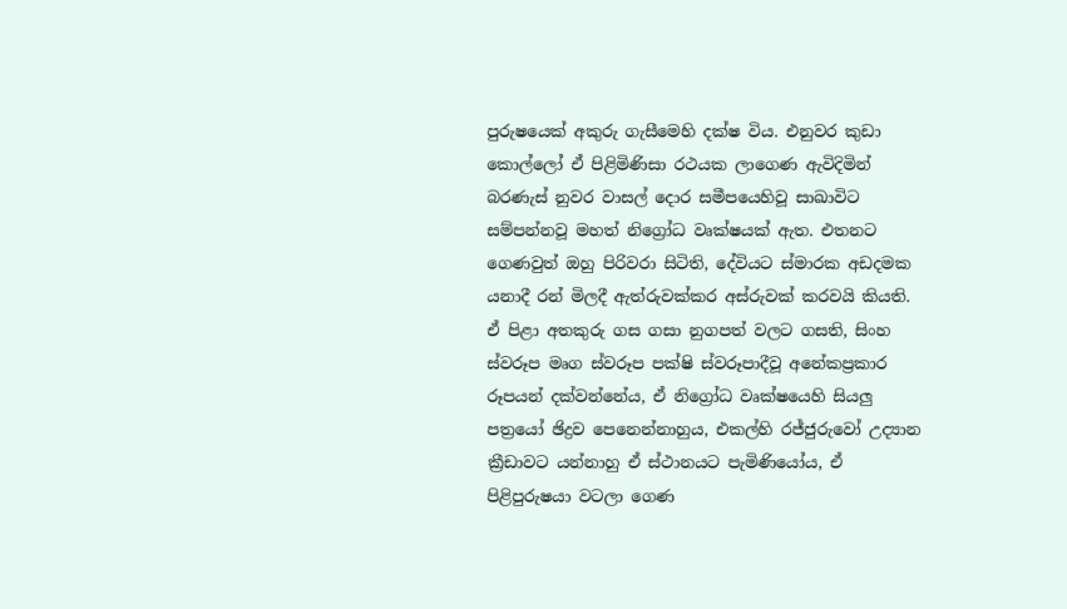පුරුෂයෙක් අකුරු ගැසීමෙහි දක්ෂ විය. එනුවර කුඩා කොල්ලෝ ඒ පිළිමිණිසා රථයක ලාගෙණ ඇවිදිමින් බරණැස් නුවර වාසල් දොර සමීපයෙහිවූ සාඛාවිට සම්පන්නවූ මහත් නිග්‍රෝධ වෘක්ෂයක් ඇත. එතනට ගෙණවුත් ඔහු පිරිවරා සිටිති, දේවියට ස්මාරක අඩදමක යනාදී රන් මිලදී ඇත්රුවක්කර අස්රුවක් කරවයි කියති. ඒ පිළා අතකුරු ගස ගසා නුගපත් වලට ගසති, සිංහ ස්වරූප මෘග ස්වරූප පක්ෂි ස්වරූපාදීවූ අනේකප්‍රකාර රූපයන් දක්වන්නේය, ඒ නිග්‍රෝධ වෘක්ෂයෙහි සියලු පත්‍රයෝ ඡිද්‍රව පෙනෙන්නාහුය, එකල්හි රජ්ජුරුවෝ උද්‍යාන ක්‍රීඩාවට යන්නාහු ඒ ස්ථානයට පැමිණියෝය, ඒ පිළිපුරුෂයා වටලා ගෙණ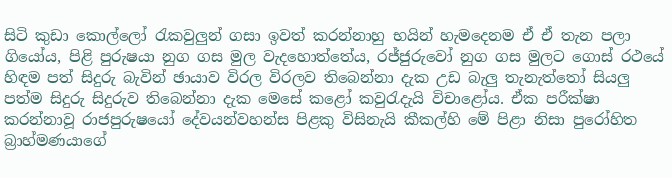සිටි කුඩා කොල්ලෝ රැකවුලුන් ගසා ඉවත් කරන්නාහු භයින් හැමදෙනම ඒ ඒ තැන පලා ගියෝය, පිළි පුරුෂයා නුග ගස මුල වැදහොත්තේය, රජ්ජුරුවෝ නුග ගස මුලට ගොස් රථයේ හිඳම පත් සිදුරු බැවින් ඡායාව විරල විරලව තිබෙන්නා දැක උඩ බැලු තැනැත්තෝ සියලු පත්ම සිදුරු සිදුරුව තිබෙන්නා දැක මෙසේ කළෝ කවුරැදැයි විචාළෝය. ඒක පරීක්ෂා කරන්නාවූ රාජපුරුෂයෝ දේවයන්වහන්ස පිළකු විසිනැයි කීකල්හි මේ පිළා නිසා පුරෝහිත බ්‍රාහ්මණයාගේ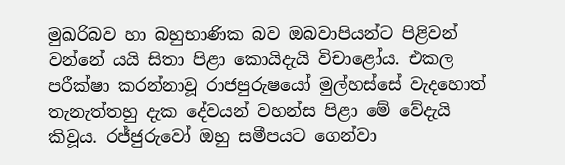මුඛරිබව හා බහුභාණික බව ඔබවාපියන්ට පිළිවන් වන්නේ යයි සිතා පිළා කොයිදැයි විචාළෝය. එකල පරීක්ෂා කරන්නාවූ රාජපුරුෂයෝ මුල්හස්සේ වැදහොත් තැනැත්තහු දැක දේවයන් වහන්ස පිළා මේ වේදැයි කිවූය. රජ්ජුරුවෝ ඔහු සමීපයට ගෙන්වා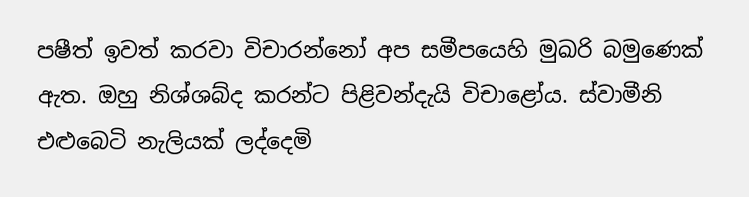පෂීත් ඉවත් කරවා විචාරන්නෝ අප සමීපයෙහි මුඛරි බමුණෙක් ඇත. ඔහු නිශ්ශබ්ද කරන්ට පිළිවන්දැයි විචාළෝය. ස්වාමීනි එළුබෙටි නැලියක් ලද්දෙමි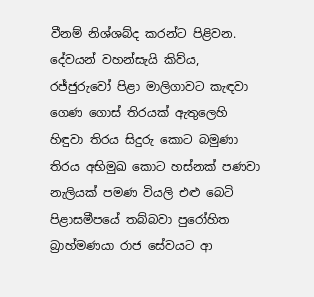වීනම් නිශ්ශබ්ද කරන්ට පිළිවන. දේවයන් වහන්සැයි කිව්ය, රජ්ජුරුවෝ පිළා මාලිගාවට කැඳවා ගෙණ ගොස් තිරයක් ඇතුලෙහි හිඳුවා තිරය සිදුරු කොට බමුණා තිරය අභිමුඛ කොට හස්නක් පණවා නැලියක් පමණ වියලි එළු බෙටි පිළාසමීපයේ තබ්බවා පුරෝහිත බ්‍රාහ්මණයා රාජ සේවයට ආ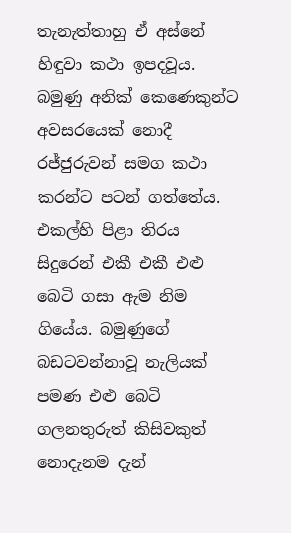තැනැත්තාහු ඒ අස්නේ හිඳුවා කථා ඉපදවූය. බමුණු අනික් කෙණෙකුන්ට අවසරයෙක් නොදී රජ්ජුරුවන් සමග කථා කරන්ට පටන් ගත්තේය. එකල්හි පිළා තිරය සිදුරෙන් එකී එකී එළු බෙටි ගසා ඇම නිම ගියේය. බමුණුගේ බඩටවන්නාවූ නැලියක් පමණ එළු බෙටි ගලනතුරුත් කිසිවකුත් නොදැනම දැන්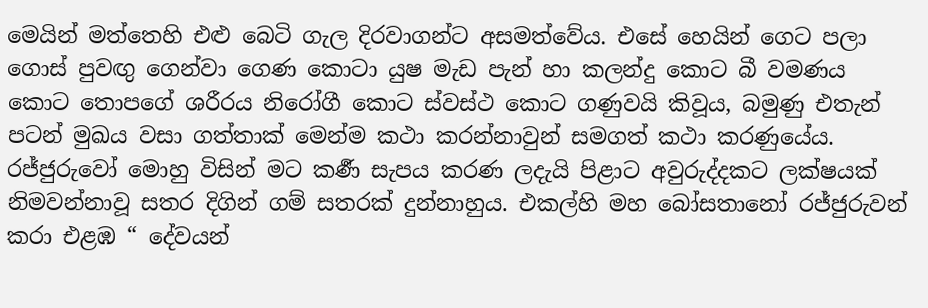මෙයින් මත්තෙහි එළු බෙටි ගැල දිරවාගන්ට අසමත්වේය. එසේ හෙයින් ගෙට පලා ගොස් පුවඟු ගෙන්වා ගෙණ කොටා යුෂ මැඩ පැන් හා කලන්දු කොට බී වමණය කොට තොපගේ ශරීරය නිරෝගී කොට ස්වස්ථ කොට ගණුවයි කිවූය, බමුණු එතැන් පටන් මුඛය වසා ගත්තාක් මෙන්ම කථා කරන්නාවුන් සමගත් කථා කරණුයේය. රජ්ජුරුවෝ මොහු විසින් මට කර්‍ණ සැපය කරණ ලදැයි පිළාට අවුරුද්දකට ලක්ෂයක් නිමවන්නාවූ සතර දිගින් ගම් සතරක් දුන්නාහුය. එකල්හි මහ බෝසතානෝ රජ්ජුරුවන් කරා එළඹ “ දේවයන්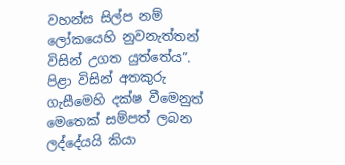වහන්ස සිල්ප නම් ලෝකයෙහි නුවනැත්තන් විසින් උගත යුත්තේය”. පිළා විසින් අතකුරු ගැසීමෙහි දක්ෂ වීමෙනුත් මෙතෙක් සම්පත් ලබන ලද්දේයයි කියා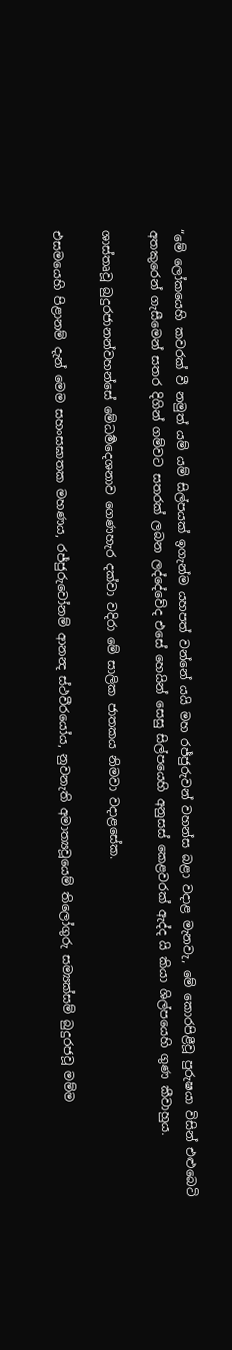“මේ ලෝකයෙහි කවරක් වී නමුත් යම් යම් සිල්පයක් ඉගැන්ම යහපත් වන්නේ යයි මහ රජ්ජුරුවන් වහන්ස බළා වදාළ මැනවැ, මේ කොරපිළීවූ පුරුෂයා විසින් එළුබෙටි අතකුරෙන් ගැසීමෙන් සතර දිගින් ගම්වට සතරක් ලබන ලද්දේවේද එසේ හෙයින් සෙසු සිල්පයෙහි අනුසස් කෙළවරක් ඇද්ද යි කියා ශිල්පයෙහි ගුණ කීවාහුය.

ශාස්තෘවූ බුදුරජානන්වහන්සේ මේධර්‍මදෙශනාව ගෙණහැර දක්වා වදිරා මේ සාලික ජාතකය නිමවා වදාළසේක.

එසමයෙහි පිළානම් දැන් මෙම සහංසඝාතක මහණය, රජ්ජුරුවෝනම් ආනන්‍ද ස්ථවීරයෝය, නුවනැති අමාත්‍යවූයෙම් තිලෝගුරු සම්‍යක්සම් බුදුරජවූ මම්ම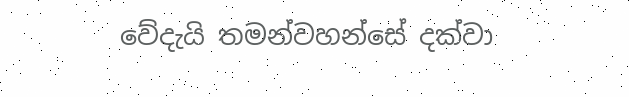වේදැයි තමන්වහන්සේ දක්වා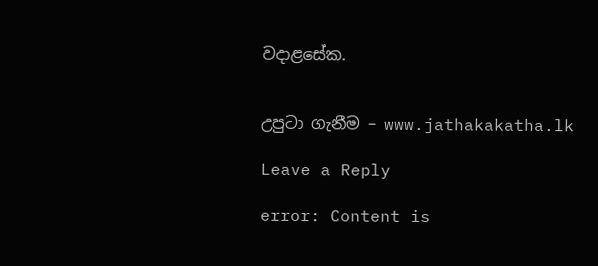වදාළසේක.


උපුටා ගැනීම – www.jathakakatha.lk

Leave a Reply

error: Content is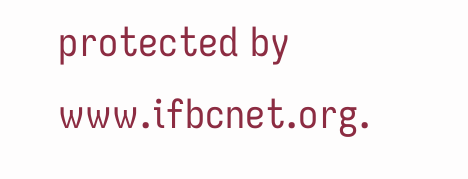protected by www.ifbcnet.org.